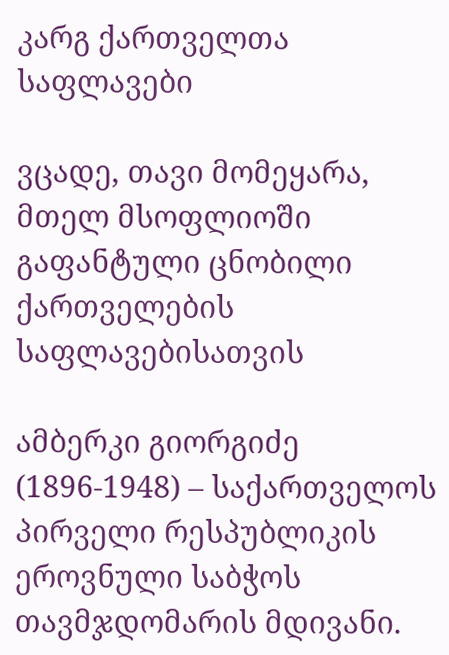კარგ ქართველთა საფლავები

ვცადე, თავი მომეყარა, მთელ მსოფლიოში გაფანტული ცნობილი ქართველების საფლავებისათვის

ამბერკი გიორგიძე (1896-1948) – საქართველოს პირველი რესპუბლიკის ეროვნული საბჭოს თავმჯდომარის მდივანი.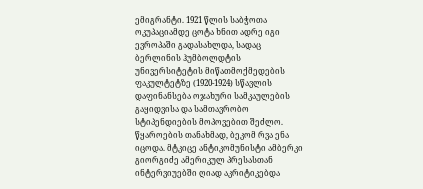ემიგრანტი. 1921 წლის საბჭოთა ოკუპაციამდე ცოტა ხნით ადრე იგი ევროპაში გადასახლდა, სადაც ბერლინის ჰუმბოლდტის უნივერსიტეტის მიწათმოქმედების ფაკულტეტზე (1920-1924) სწავლის დაფინანსება ოჯახური სამკაულების გაყიდვისა და სამთავრობო სტიპენდიების მოპოვებით შეძლო. წყაროების თანახმად, ბეკომ რვა ენა იცოდა. მტკიცე ანტიკომუნისტი ამბერკი გიორგიძე ამერიკულ პრესასთან ინტერვიუებში ღიად აკრიტიკებდა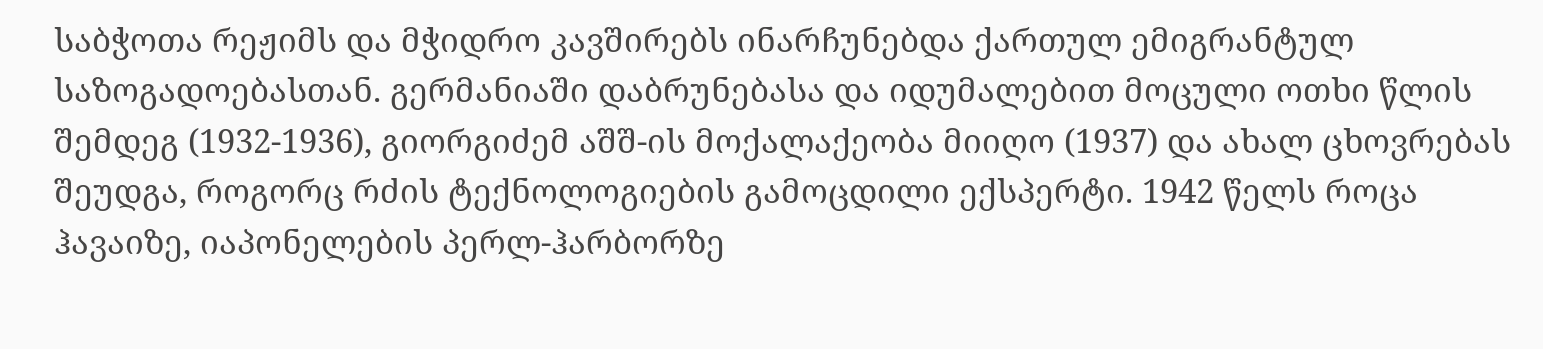საბჭოთა რეჟიმს და მჭიდრო კავშირებს ინარჩუნებდა ქართულ ემიგრანტულ საზოგადოებასთან. გერმანიაში დაბრუნებასა და იდუმალებით მოცული ოთხი წლის შემდეგ (1932-1936), გიორგიძემ აშშ-ის მოქალაქეობა მიიღო (1937) და ახალ ცხოვრებას შეუდგა, როგორც რძის ტექნოლოგიების გამოცდილი ექსპერტი. 1942 წელს როცა ჰავაიზე, იაპონელების პერლ-ჰარბორზე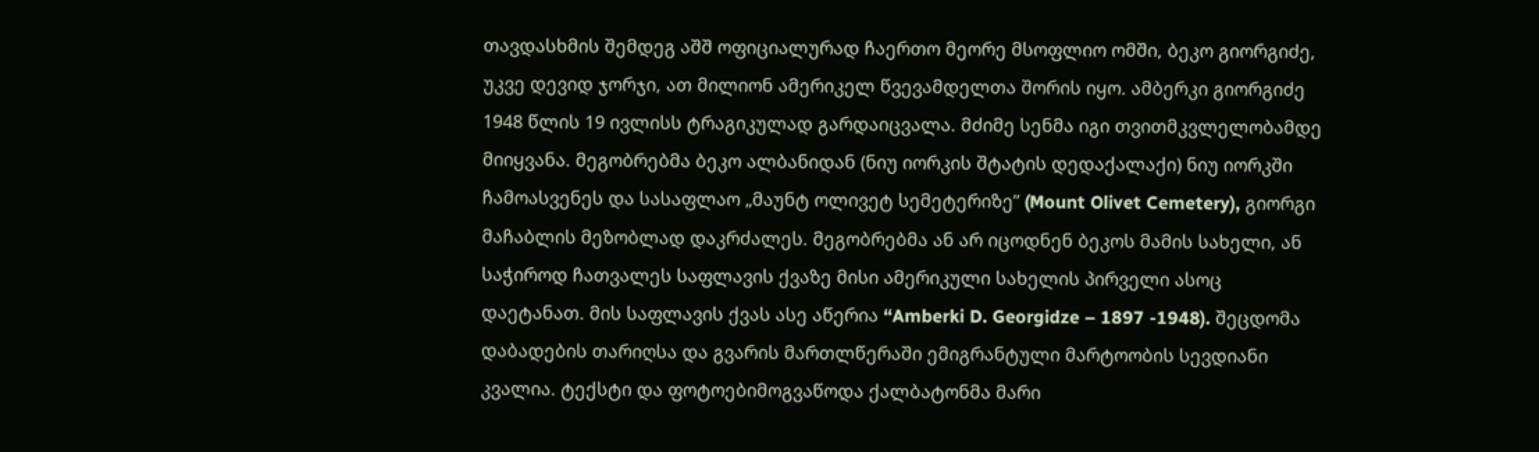თავდასხმის შემდეგ აშშ ოფიციალურად ჩაერთო მეორე მსოფლიო ომში, ბეკო გიორგიძე, უკვე დევიდ ჯორჯი, ათ მილიონ ამერიკელ წვევამდელთა შორის იყო. ამბერკი გიორგიძე 1948 წლის 19 ივლისს ტრაგიკულად გარდაიცვალა. მძიმე სენმა იგი თვითმკვლელობამდე მიიყვანა. მეგობრებმა ბეკო ალბანიდან (ნიუ იორკის შტატის დედაქალაქი) ნიუ იორკში ჩამოასვენეს და სასაფლაო „მაუნტ ოლივეტ სემეტერიზე” (Mount Olivet Cemetery), გიორგი მაჩაბლის მეზობლად დაკრძალეს. მეგობრებმა ან არ იცოდნენ ბეკოს მამის სახელი, ან საჭიროდ ჩათვალეს საფლავის ქვაზე მისი ამერიკული სახელის პირველი ასოც დაეტანათ. მის საფლავის ქვას ასე აწერია “Amberki D. Georgidze – 1897 -1948). შეცდომა დაბადების თარიღსა და გვარის მართლწერაში ემიგრანტული მარტოობის სევდიანი კვალია. ტექსტი და ფოტოებიმოგვაწოდა ქალბატონმა მარი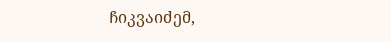ჩიკვაიძემ,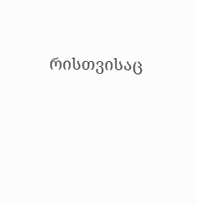რისთვისაც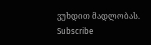ვუხდით მადლობას.
Subscribe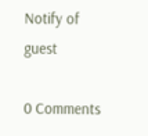Notify of
guest

0 Comments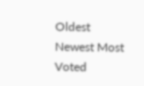Oldest
Newest Most Voted